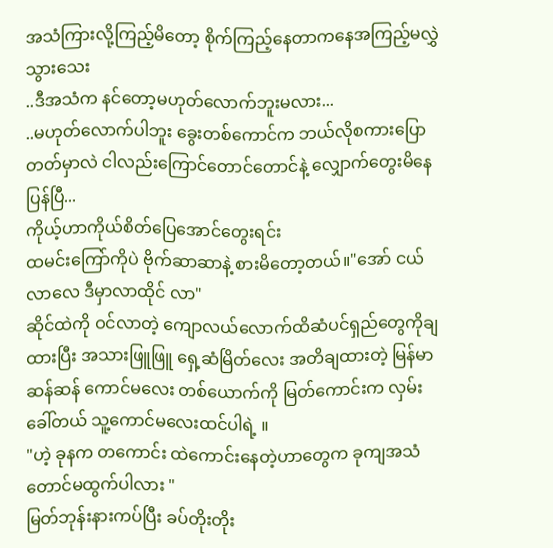အသံကြားလို့ကြည့်မိတော့ စိုက်ကြည့်နေတာကနေအကြည့်မလွှဲသွားသေး
..ဒီအသံက နင်တော့မဟုတ်လောက်ဘူးမလား...
..မဟုတ်လောက်ပါဘူး ခွေးတစ်ကောင်က ဘယ်လိုစကားပြောတတ်မှာလဲ ငါလည်းကြောင်တောင်တောင်နဲ့ လျှောက်တွေးမိနေပြန်ပြီ...
ကိုယ့်ဟာကိုယ်စိတ်ပြေအောင်တွေးရင်း
ထမင်းကြော်ကိုပဲ ဗိုက်ဆာဆာနဲ့ စားမိတော့တယ်။"အော် ငယ်လာလေ ဒီမှာလာထိုင် လာ"
ဆိုင်ထဲကို ဝင်လာတဲ့ ကျောလယ်လောက်ထိဆံပင်ရှည်တွေကိုချထားပြီး အသားဖြူဖြူ ရှေ့ဆံမြိတ်လေး အတိချထားတဲ့ မြန်မာဆန်ဆန် ကောင်မလေး တစ်ယောက်ကို မြတ်ကောင်းက လှမ်းခေါ်တယ် သူ့ကောင်မလေးထင်ပါရဲ့ ။
"ဟဲ့ ခုနက တကောင်း ထဲကောင်းနေတဲ့ဟာတွေက ခုကျအသံတောင်မထွက်ပါလား "
မြတ်ဘုန်းနားကပ်ပြီး ခပ်တိုးတိုး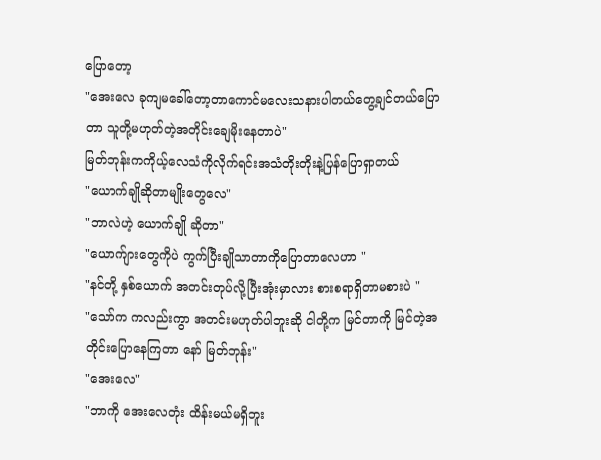ပြောတော့
"အေးလေ ခုကျမခေါ်တော့တာကောင်မလေးသနားပါတယ်တွေ့ချင်တယ်ပြောတာ သူတို့မဟုတ်တဲ့အတိုင်းချေမိုးနေတာပဲ"
မြတ်ဘုန်းကကိုယ့်လေသံကိုလိုက်ရင်းအသံတိုးတိုးနဲ့ပြန်ပြောရှာတယ်
"ယောက်ချိုဆိုတာမျိုးတွေလေ"
"ဘာလဲဟဲ့ ယောက်ချို ဆိုတာ"
"ယောက်ျားတွေကိုပဲ ကွက်ပြီးချိုသာတာကိုပြောတာလေဟာ "
"နင်တို့ နှစ်ယောက် အတင်းတုပ်လို့ပြီးအုံးမှာလား စားစရာရှိတာမစားပဲ "
"သော်က ကလည်းကွာ အတင်းမဟုတ်ပါဘူးဆို ငါတို့က မြင်တာကို မြင်တဲ့အတိုင်းပြောနေကြတာ နော် မြတ်ဘုန်း"
"အေးလေ"
"ဘာကို အေးလေတုံး ထိန်းမယ်မရှိဘူး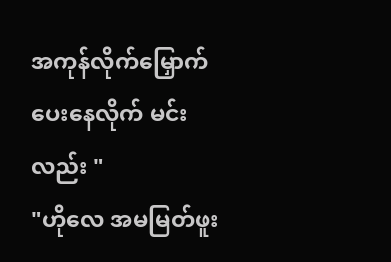အကုန်လိုက်မြှောက်ပေးနေလိုက် မင်းလည်း "
"ဟိုလေ အမမြတ်ဖူး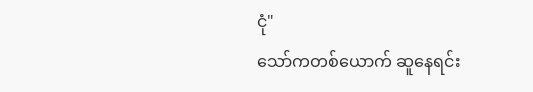ငုံ"
သော်ကတစ်ယောက် ဆူနေရင်း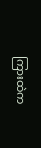ကြားထဲက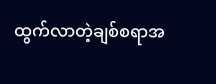ထွက်လာတဲ့ချစ်စရာအ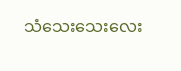သံသေးသေးလေး